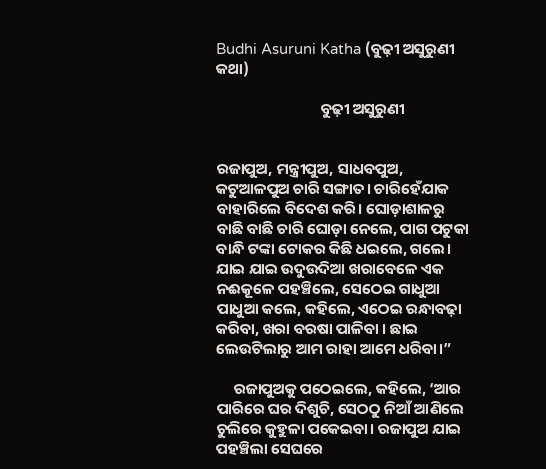Budhi Asuruni Katha (ବୁଢ଼ୀ ଅସୁରୁଣୀ କଥା)

                              ବୁଢ଼ୀ ଅସୁରୁଣୀ


ରଜାପୁଅ, ମନ୍ତ୍ରୀପୁଅ, ସାଧବପୁଅ, କଟୁଆଳପୁଅ ଚାରି ସଙ୍ଗାତ। ଚାରିହେଁଯାକ ବାହାରିଲେ ବିଦେଶ କରି। ଘୋଡ଼ାଶାଳରୁ ବାଛି ବାଛି ଚାରି ଘୋଡ଼ା ନେଲେ, ପାଗ ପଟୁକା ବାନ୍ଧି ଟଙ୍କା ଟୋକର କିଛି ଧଇଲେ, ଗଲେ। ଯାଇ ଯାଇ ଉଦୁଉଦିଆ ଖରାବେଳେ ଏକ ନଈକୂଳେ ପହଞ୍ଚିଲେ, ସେଠେଇ ଗାଧୁଆ ପାଧୁଆ କଲେ, କହିଲେ, ଏଠେଇ ରନ୍ଧାବଢ଼ା କରିବା, ଖରା ବରଷା ପାଳିବା । ଛାଇ ଲେଉଟିଲାରୁ ଆମ ରାହା ଆମେ ଧରିବା।”

     ରଜାପୁଅକୁ ପଠେଇଲେ, କହିଲେ, ‘ଆର ପାରିରେ ଘର ଦିଶୁଚି, ସେଠଠୁ ନିଆଁ ଆଣିଲେ ଚୁଲିରେ କୁହୁଳା ପକେଇବା। ରଜାପୁଅ ଯାଇ ପହଞ୍ଚିଲା ସେଘରେ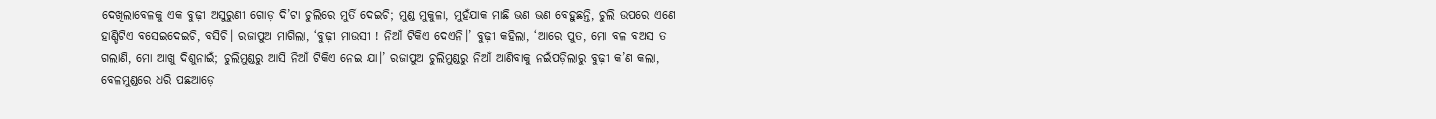ଦେଖିଲାବେଳକୁ ଏକ ବୁଢ଼ୀ ଅସୁରୁଣୀ ଗୋଡ଼ ଦି’ଟା ଚୁଲିରେ ମୁର୍ତି ଦେଇଚି; ମୁଣ୍ଡ ମୁକୁଳା, ମୁହଁଯାକ ମାଛି ଭଣ ଭଣ ବେହୁଛନ୍ତି, ଚୁଲି ଉପରେ ଏଣେ ହାଣ୍ଡିଟିଏ ବସେଇଦେଇଚି, ବସିଚି। ରଜାପୁଅ ମାଗିଲା, ‘ବୁଢ଼ୀ ମାଉସୀ ! ନିଆଁ ଟିକିଏ ଦେଏନି।’ ବୁଢ଼ୀ କହିଲା, ‘ଆରେ ପୁତ, ମୋ ବଳ ବଅସ ତ ଗଲାଣି, ମୋ ଆଖୁ ଦିଶୁନାଇଁ; ଚୁଲିମୁଣ୍ଡରୁ ଆସି ନିଆଁ ଟିକିଏ ନେଇ ଯା।’ ରଜାପୁଅ ଚୁଲିମୁଣ୍ଡରୁ ନିଆଁ ଆଣିବାକୁ ନଇଁପଡ଼ିଲାରୁ ବୁଢ଼ୀ କ’ଣ କଲା, ବେଳମୁଣ୍ଡରେ ଧରି ପଛଆଡ଼େ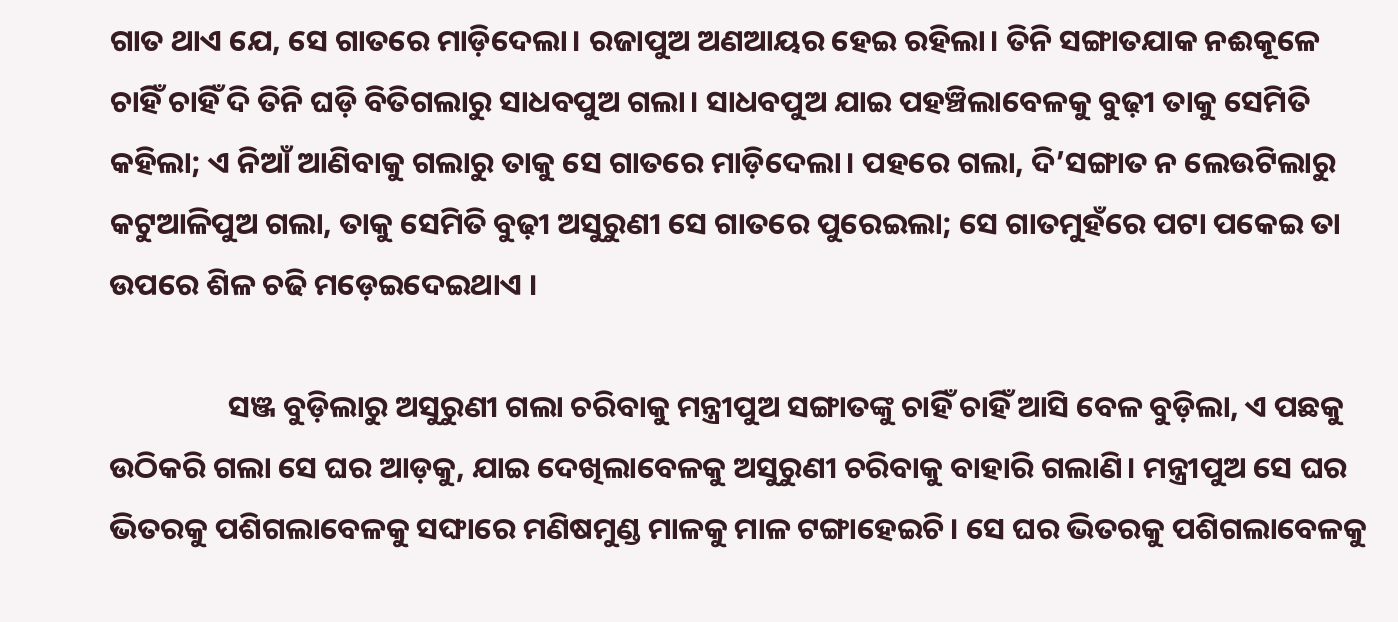ଗାତ ଥାଏ ଯେ, ସେ ଗାତରେ ମାଡ଼ିଦେଲା। ରଜାପୁଅ ଅଣଆୟର ହେଇ ରହିଲା। ତିନି ସଙ୍ଗାତଯାକ ନଈକୂଳେ ଚାହିଁ ଚାହିଁ ଦି ତିନି ଘଡ଼ି ବିତିଗଲାରୁ ସାଧବପୁଅ ଗଲା। ସାଧବପୁଅ ଯାଇ ପହଞ୍ଚିଲାବେଳକୁ ବୁଢ଼ୀ ତାକୁ ସେମିତି କହିଲା; ଏ ନିଆଁ ଆଣିବାକୁ ଗଲାରୁ ତାକୁ ସେ ଗାତରେ ମାଡ଼ିଦେଲା। ପହରେ ଗଲା, ଦି’ସଙ୍ଗାତ ନ ଲେଉଟିଲାରୁ କଟୁଆଳିପୁଅ ଗଲା, ତାକୁ ସେମିତି ବୁଢ଼ୀ ଅସୁରୁଣୀ ସେ ଗାତରେ ପୁରେଇଲା; ସେ ଗାତମୁହଁରେ ପଟା ପକେଇ ତା ଉପରେ ଶିଳ ଚଢି ମଡ଼େଇଦେଇଥାଏ ।

                 ସଞ୍ଜ ବୁଡ଼ିଲାରୁ ଅସୁରୁଣୀ ଗଲା ଚରିବାକୁ ମନ୍ତ୍ରୀପୁଅ ସଙ୍ଗାତଙ୍କୁ ଚାହିଁ ଚାହିଁ ଆସି ବେଳ ବୁଡ଼ିଲା, ଏ ପଛକୁ ଉଠିକରି ଗଲା ସେ ଘର ଆଡ଼କୁ, ଯାଇ ଦେଖିଲାବେଳକୁ ଅସୁରୁଣୀ ଚରିବାକୁ ବାହାରି ଗଲାଣି। ମନ୍ତ୍ରୀପୁଅ ସେ ଘର ଭିତରକୁ ପଶିଗଲାବେଳକୁ ସଙ୍ଘାରେ ମଣିଷମୁଣ୍ଡ ମାଳକୁ ମାଳ ଟଙ୍ଗାହେଇଚି। ସେ ଘର ଭିତରକୁ ପଶିଗଲାବେଳକୁ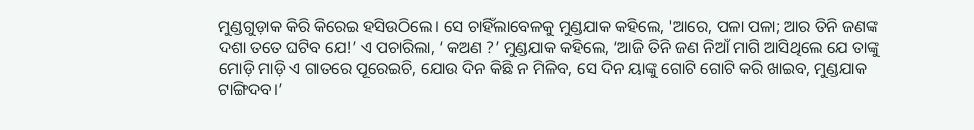ମୁଣ୍ଡଗୁଡ଼ାକ କିରି କିରେଇ ହସିଉଠିଲେ। ସେ ଚାହିଁଲାବେଳକୁ ମୁଣ୍ଡଯାକ କହିଲେ, 'ଆରେ, ପଳା ପଳା; ଆର ତିନି ଜଣଙ୍କ ଦଶା ତତେ ଘଟିବ ଯେ!’ ଏ ପଚାରିଲା, ‘ କଅଣ ?’ ମୁଣ୍ଡଯାକ କହିଲେ, ‘ଆଜି ତିନି ଜଣ ନିଆଁ ମାଗି ଆସିଥିଲେ ଯେ ତାଙ୍କୁ ମୋଡ଼ି ମାଡ଼ି ଏ ଗାତରେ ପୂରେଇଚି, ଯୋଉ ଦିନ କିଛି ନ ମିଳିବ, ସେ ଦିନ ୟାଙ୍କୁ ଗୋଟି ଗୋଟି କରି ଖାଇବ, ମୁଣ୍ଡଯାକ ଟାଙ୍ଗିଦବ।’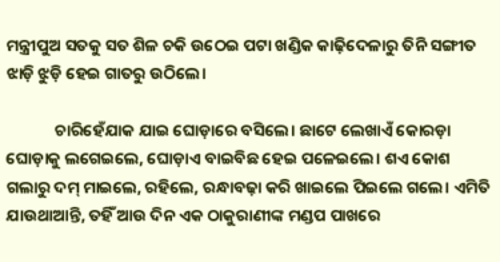ମନ୍ତ୍ରୀପୁଅ ସତକୁ ସତ ଶିଳ ଚକି ଉଠେଇ ପଟା ଖଣ୍ଡିକ କାଢ଼ିଦେଳାରୁ ତିନି ସଙ୍ଗୀତ ଝାଡ଼ି ଝୁଡ଼ି ହେଇ ଗାତରୁ ଉଠିଲେ।

             ଚାରିହେଁଯାକ ଯାଇ ଘୋଡ଼ାରେ ବସିଲେ। ଛାଟେ ଲେଖାଏଁ କୋରଡ଼ା ଘୋଡ଼ାକୁ ଲଗେଇଲେ, ଘୋଡ଼ାଏ ବାଇବିଛ ହେଇ ପଳେଇଲେ। ଶଏ କୋଶ ଗଲାରୁ ଦମ୍ ମାଇଲେ, ରହିଲେ, ରନ୍ଧାବଢ଼ା କରି ଖାଇଲେ ପିଇଲେ ଗଲେ। ଏମିତି ଯାଉଥାଆନ୍ତି, ତହିଁ ଆଉ ଦିନ ଏକ ଠାକୁରାଣୀଙ୍କ ମଣ୍ଡପ ପାଖରେ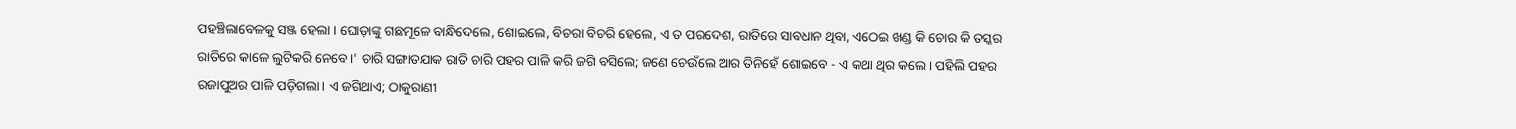ପହଞ୍ଚିଲାବେଳକୁ ସଞ୍ଜ ହେଲା । ଘୋଡ଼ାଙ୍କୁ ଗଛମୂଳେ ବାନ୍ଧିଦେଲେ, ଶୋଇଲେ, ବିଚରା ବିଚରି ହେଲେ, ଏ ତ ପରଦେଶ, ରାତିରେ ସାବଧାନ ଥିବା, ଏଠେଇ ଖଣ୍ଡ କି ଚୋର କି ତସ୍କର ରାତିରେ କାଳେ ଲୁଟିକରି ନେବେ।' ଚାରି ସଙ୍ଗାତଯାକ ରାତି ଚାରି ପହର ପାଳି କରି ଜଗି ବସିଲେ; ଜଣେ ଚେଉଁଲେ ଆର ତିନିହେଁ ଶୋଇବେ - ଏ କଥା ଥିର କଲେ। ପହିଲି ପହର ରଜାପୁଅର ପାଳି ପଡ଼ିଗଲା। ଏ ଜଗିଥାଏ; ଠାକୁରାଣୀ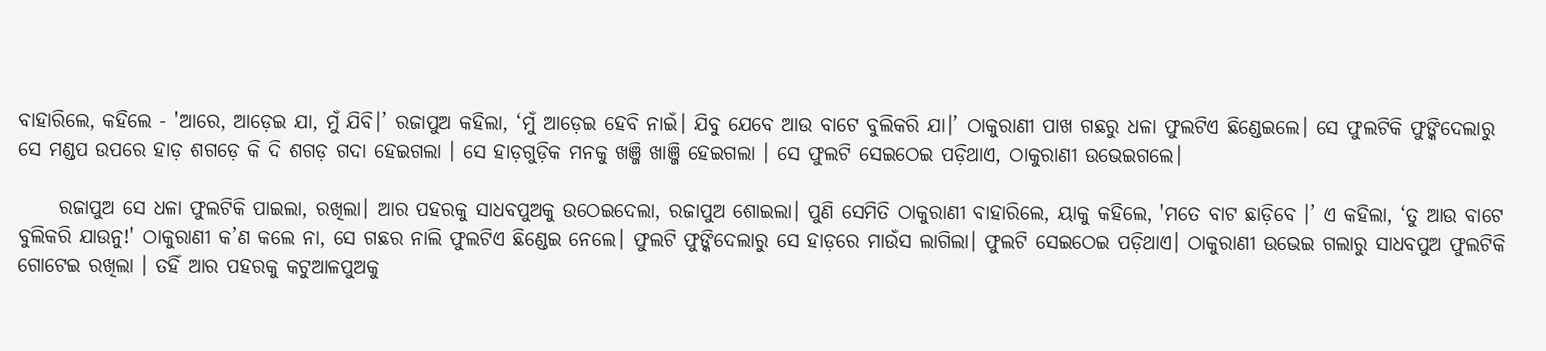ବାହାରିଲେ, କହିଲେ - 'ଆରେ, ଆଡ଼େଇ ଯା, ମୁଁ ଯିବି।’ ରଜାପୁଅ କହିଲା, ‘ମୁଁ ଆଡ଼େଇ ହେବି ନାଇଁ। ଯିବୁ ଯେବେ ଆଉ ବାଟେ ବୁଲିକରି ଯା।’ ଠାକୁରାଣୀ ପାଖ ଗଛରୁ ଧଳା ଫୁଲଟିଏ ଛିଣ୍ଡେଇଲେ। ସେ ଫୁଲଟିକି ଫୁଙ୍କିଦେଲାରୁ ସେ ମଣ୍ଡପ ଉପରେ ହାଡ଼ ଶଗଡ଼େ କି ଦି ଶଗଡ଼ ଗଦା ହେଇଗଲା । ସେ ହାଡ଼ଗୁଡ଼ିକ ମନକୁ ଖଞ୍ଜି ଖାଞ୍ଜି ହେଇଗଲା । ସେ ଫୁଲଟି ସେଇଠେଇ ପଡ଼ିଥାଏ, ଠାକୁରାଣୀ ଉଭେଇଗଲେ।

     ରଜାପୁଅ ସେ ଧଳା ଫୁଲଟିକି ପାଇଲା, ରଖିଲା। ଆର ପହରକୁ ସାଧବପୁଅକୁ ଉଠେଇଦେଲା, ରଜାପୁଅ ଶୋଇଲା। ପୁଣି ସେମିତି ଠାକୁରାଣୀ ବାହାରିଲେ, ୟାକୁ କହିଲେ, 'ମତେ ବାଟ ଛାଡ଼ିବେ ।’ ଏ କହିଲା, ‘ତୁ ଆଉ ବାଟେ ବୁଲିକରି ଯାଉନୁ!' ଠାକୁରାଣୀ କ’ଣ କଲେ ନା, ସେ ଗଛର ନାଲି ଫୁଲଟିଏ ଛିଣ୍ଡେଇ ନେଲେ। ଫୁଲଟି ଫୁଙ୍କିଦେଲାରୁ ସେ ହାଡ଼ରେ ମାଉଁସ ଲାଗିଲା। ଫୁଲଟି ସେଇଠେଇ ପଡ଼ିଥାଏ। ଠାକୁରାଣୀ ଉଭେଇ ଗଲାରୁ ସାଧବପୁଅ ଫୁଲଟିକି ଗୋଟେଇ ରଖିଲା । ତହିଁ ଆର ପହରକୁ କଟୁଆଳପୁଅକୁ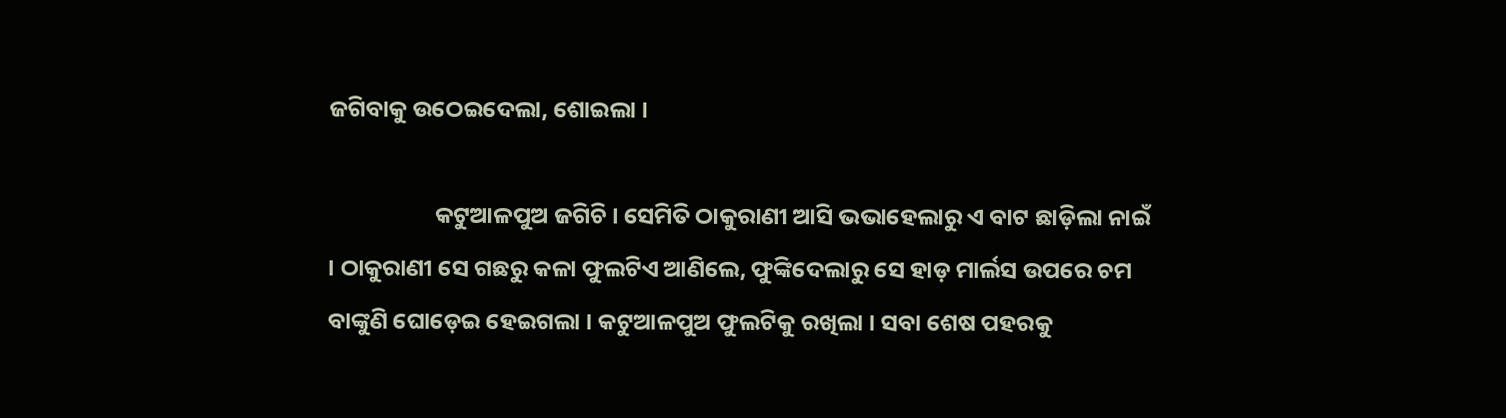ଜଗିବାକୁ ଉଠେଇଦେଲା, ଶୋଇଲା ।

                    କଟୁଆଳପୁଅ ଜଗିଚି । ସେମିତି ଠାକୁରାଣୀ ଆସି ଭଭାହେଲାରୁ ଏ ବାଟ ଛାଡ଼ିଲା ନାଇଁ । ଠାକୁରାଣୀ ସେ ଗଛରୁ କଳା ଫୁଲଟିଏ ଆଣିଲେ, ଫୁଙ୍କିଦେଲାରୁ ସେ ହାଡ଼ ମାର୍ଲସ ଉପରେ ଚମ ବାଙ୍କୁଣି ଘୋଡ଼େଇ ହେଇଗଲା । କଟୁଆଳପୁଅ ଫୁଲଟିକୁ ରଖିଲା । ସବା ଶେଷ ପହରକୁ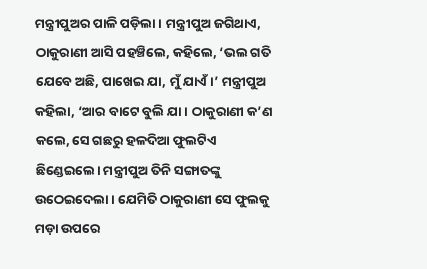ମନ୍ତ୍ରୀପୁଅର ପାଳି ପଡ଼ିଲା । ମନ୍ତ୍ରୀପୁଅ ଜଗିଥାଏ, ଠାକୁରାଣୀ ଆସି ପହଞ୍ଚିଲେ, କହିଲେ, ‘ଭଲ ଗତି ଯେବେ ଅଛି, ପାଖେଇ ଯା, ମୁଁ ଯାଏଁ।’ ମନ୍ତ୍ରୀପୁଅ କହିଲା, ‘ଆର ବାଟେ ବୁଲି ଯା। ଠାକୁରାଣୀ କ’ଣ କଲେ, ସେ ଗଛରୁ ହଳଦିଆ ଫୁଲଟିଏ ଛିଣ୍ଡେଇଲେ। ମନ୍ତ୍ରୀପୁଅ ତିନି ସଙ୍ଗାତଙ୍କୁ ଉଠେଇଦେଲା। ଯେମିତି ଠାକୁରାଣୀ ସେ ଫୁଲକୁ ମଡ଼ା ଉପରେ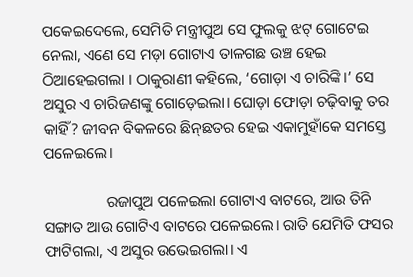ପକେଇଦେଲେ, ସେମିତି ମନ୍ତ୍ରୀପୁଅ ସେ ଫୁଲକୁ ଝଟ୍ ଗୋଟେଇ ନେଲା, ଏଣେ ସେ ମଡ଼ା ଗୋଟାଏ ତାଳଗଛ ଉଞ୍ଚ ହେଇ ଠିଆହେଇଗଲା । ଠାକୁରାଣୀ କହିଲେ, ‘ଗୋଡ଼ା ଏ ଚାରିଙ୍କି।’ ସେ ଅସୁର ଏ ଚାରିଜଣଙ୍କୁ ଗୋଡ଼େଇଲା। ଘୋଡ଼ା ଫୋଡ଼ା ଚଢ଼ିବାକୁ ତର କାହିଁ? ଜୀବନ ବିକଳରେ ଛିନ୍‌ଛତର ହେଇ ଏକାମୁହାଁକେ ସମସ୍ତେ ପଳେଇଲେ।

                ରଜାପୁଅ ପଳେଇଲା ଗୋଟାଏ ବାଟରେ, ଆଉ ତିନି ସଙ୍ଗାତ ଆଉ ଗୋଟିଏ ବାଟରେ ପଳେଇଲେ। ରାତି ଯେମିତି ଫସର ଫାଟିଗଲା, ଏ ଅସୁର ଉଭେଇଗଲା। ଏ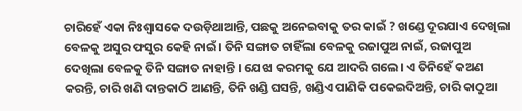ଚାରିହେଁ ଏକା ନିଃଶ୍ବାସକେ ଦଉଡ଼ିଥାଆନ୍ତି, ପଛକୁ ଅନେଇବାକୁ ତର କାଇଁ ? ଖଣ୍ଡେ ଦୂରଯାଏ ଦେଖିଲା ବେଳକୁ ଅସୁର ଫସୁର କେହି ନାଇଁ। ତିନି ସଙ୍ଗାତ ଚାହିଁଲା ବେଳକୁ ରଜାପୁଅ ନାଇଁ, ରଜାପୁଅ ଦେଖିଲା ବେଳକୁ ତିନି ସଙ୍ଗାତ ନାହାନ୍ତି । ଯେଝା କରମକୁ ଯେ ଆଦରି ଗଲେ। ଏ ତିନିହେଁ କଅଣ କରନ୍ତି, ଚାରି ଖଣି ଦାନ୍ତକାଠି ଆଣନ୍ତି, ତିନି ଖଣ୍ଡି ଘସନ୍ତି, ଖଣ୍ଡିଏ ପାଣିକି ପକେଇଦିଅନ୍ତି, ଚାରି କାଠୁଆ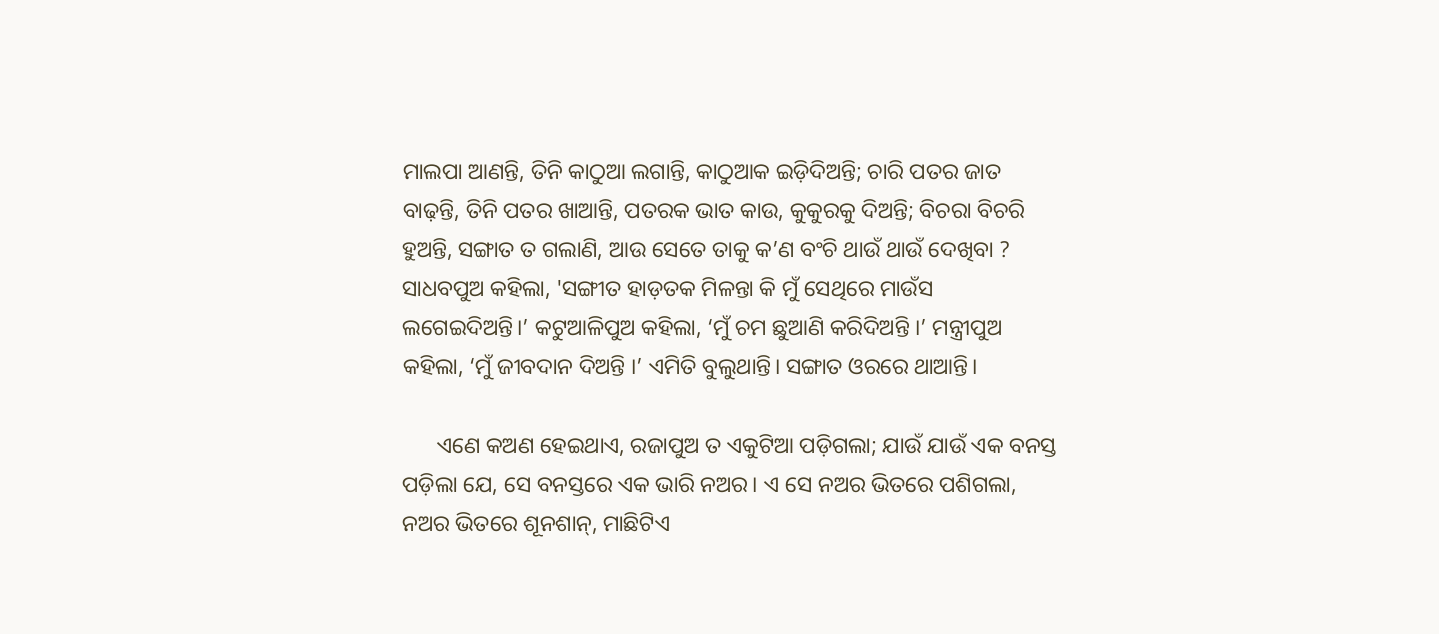ମାଲପା ଆଣନ୍ତି, ତିନି କାଠୁଆ ଲଗାନ୍ତି, କାଠୁଆକ ଇଡ଼ିଦିଅନ୍ତି; ଚାରି ପତର ଜାତ ବାଢ଼ନ୍ତି, ତିନି ପତର ଖାଆନ୍ତି, ପତରକ ଭାତ କାଉ, କୁକୁରକୁ ଦିଅନ୍ତି; ବିଚରା ବିଚରି ହୁଅନ୍ତି, ସଙ୍ଗାତ ତ ଗଲାଣି, ଆଉ ସେତେ ତାକୁ କ’ଣ ବଂଚି ଥାଉଁ ଥାଉଁ ଦେଖିବା ? ସାଧବପୁଅ କହିଲା, 'ସଙ୍ଗୀତ ହାଡ଼ତକ ମିଳନ୍ତା କି ମୁଁ ସେଥିରେ ମାଉଁସ ଲଗେଇଦିଅନ୍ତି।’ କଟୁଆଳିପୁଅ କହିଲା, ‘ମୁଁ ଚମ ଛୁଆଣି କରିଦିଅନ୍ତି ।’ ମନ୍ତ୍ରୀପୁଅ କହିଲା, ‘ମୁଁ ଜୀବଦାନ ଦିଅନ୍ତି ।’ ଏମିତି ବୁଲୁଥାନ୍ତି। ସଙ୍ଗାତ ଓରରେ ଥାଆନ୍ତି।

      ଏଣେ କଅଣ ହେଇଥାଏ, ରଜାପୁଅ ତ ଏକୁଟିଆ ପଡ଼ିଗଲା; ଯାଉଁ ଯାଉଁ ଏକ ବନସ୍ତ ପଡ଼ିଲା ଯେ, ସେ ବନସ୍ତରେ ଏକ ଭାରି ନଅର। ଏ ସେ ନଅର ଭିତରେ ପଶିଗଲା, ନଅର ଭିତରେ ଶୂନଶାନ୍, ମାଛିଟିଏ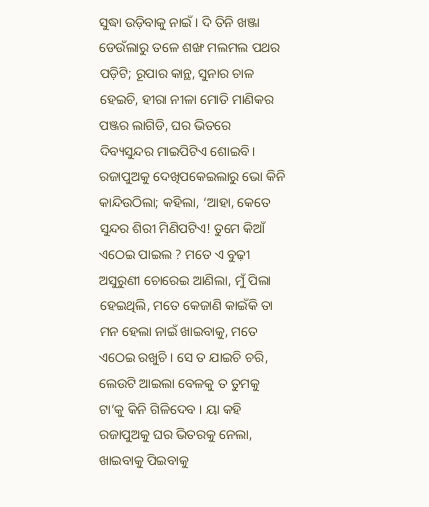ସୁଦ୍ଧା ଉଡ଼ିବାକୁ ନାଇଁ । ଦି ତିନି ଖଞ୍ଜା ଡେଉଁଲାରୁ ତଳେ ଶଙ୍ଖ ମଲମଲ ପଥର ପଡ଼ିଟି; ରୂପାର କାନ୍ଥ, ସୁନାର ଚାଳ ହେଇଚି, ହୀରା ନୀଳା ମୋତି ମାଣିକର ପଞ୍ଜର ଲାଗିଡି, ଘର ଭିତରେ ଦିବ୍ୟସୁନ୍ଦର ମାଇପିଟିଏ ଶୋଇବି। ରଜାପୁଅକୁ ଦେଖିପକେଇଲାରୁ ଭୋ କିନି କାନ୍ଦିଉଠିଲା; କହିଲା, ‘ଆହା, କେତେ ସୁନ୍ଦର ଶିରୀ ମିଣିପଟିଏ! ତୁମେ କିଆଁ ଏଠେଇ ପାଇଲ ? ମତେ ଏ ବୁଢ଼ୀ ଅସୁରୁଣୀ ଚୋରେଇ ଆଣିଲା, ମୁଁ ପିଲା ହେଇଥିଲି, ମତେ କେଜାଣି କାଇଁକି ତା ମନ ହେଲା ନାଇଁ ଖାଇବାକୁ, ମତେ ଏଠେଇ ରଖୁଚି । ସେ ତ ଯାଇଚି ଚରି, ଲେଉଟି ଆଇଲା ବେଳକୁ ତ ତୁମକୁ ଟା’କୁ କିନି ଗିଳିଦେବ । ୟା କହି ରଜାପୁଅକୁ ଘର ଭିତରକୁ ନେଲା, ଖାଇବାକୁ ପିଇବାକୁ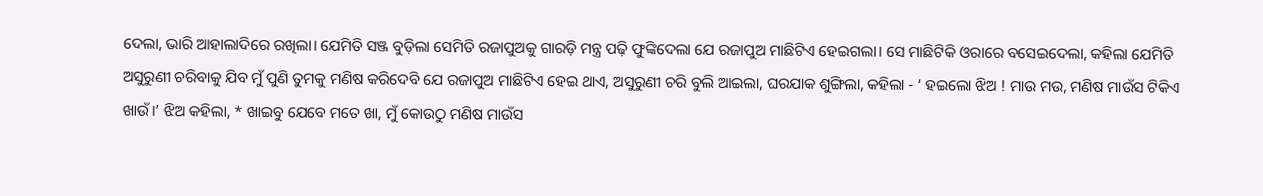ଦେଲା, ଭାରି ଆହାଲାଦିରେ ରଖିଲା। ଯେମିତି ସଞ୍ଜ ବୁଡ଼ିଲା ସେମିତି ରଜାପୁଅକୁ ଗାରଡ଼ି ମନ୍ତ୍ର ପଢ଼ି ଫୁଙ୍କିଦେଲା ଯେ ରଜାପୁଅ ମାଛିଟିଏ ହେଇଗଲା। ସେ ମାଛିଟିକି ଓରାରେ ବସେଇଦେଲା, କହିଲା ଯେମିତି ଅସୁରୁଣୀ ଚରିବାକୁ ଯିବ ମୁଁ ପୁଣି ତୁମକୁ ମଣିଷ କରିଦେବି ଯେ ରଜାପୁଅ ମାଛିଟିଏ ହେଇ ଥାଏ, ଅସୁରୁଣୀ ଚରି ବୁଲି ଆଇଲା, ଘରଯାକ ଶୁଙ୍ଗିଲା, କହିଲା - ‘ ହଇଲୋ ଝିଅ ! ମାଉ ମଉ, ମଣିଷ ମାଉଁସ ଟିକିଏ ଖାଉଁ।’ ଝିଅ କହିଲା, * ଖାଇବୁ ଯେବେ ମତେ ଖା, ମୁଁ କୋଉଠୁ ମଣିଷ ମାଉଁସ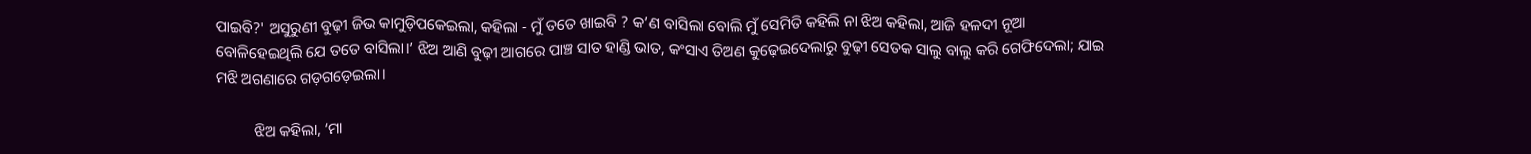ପାଇବି?' ଅସୁରୁଣୀ ବୁଢ଼ୀ ଜିଭ କାମୁଡ଼ିପକେଇଲା, କହିଲା - ମୁଁ ତତେ ଖାଇବି ? କ’ଣ ବାସିଲା ବୋଲି ମୁଁ ସେମିତି କହିଲି ନା ଝିଅ କହିଲା, ଆଜି ହଳଦୀ ନୂଆ ବୋଳିହେଇଥିଲି ଯେ ତତେ ବାସିଲା।’ ଝିଅ ଆଣି ବୁଢ଼ୀ ଆଗରେ ପାଞ୍ଚ ସାତ ହାଣ୍ଡି ଭାତ, କଂସାଏ ତିଅଣ କୁଢ଼େଇଦେଲାରୁ ବୁଢ଼ୀ ସେତକ ସାଲୁ ବାଲୁ କରି ଗେଫିଦେଲା; ଯାଇ ମଝି ଅଗଣାରେ ଗଡ଼ଗଡ଼େଇଲା।

          ଝିଅ କହିଲା, ‘ମା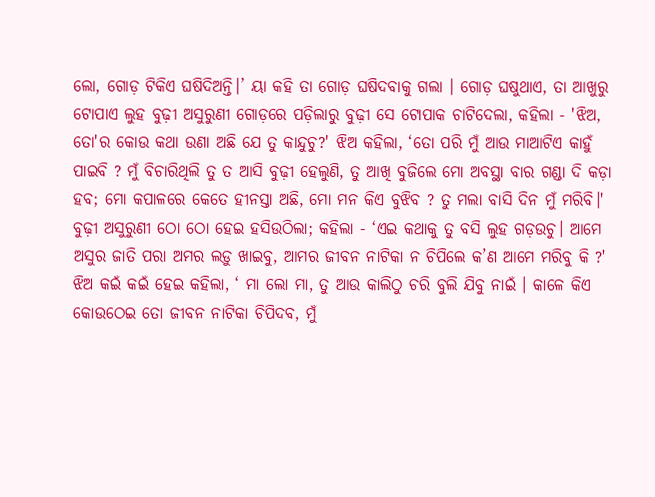ଲୋ, ଗୋଡ଼ ଟିକିଏ ଘଷିଦିଅନ୍ତି।’ ୟା କହି ତା ଗୋଡ଼ ଘଷିଦବାକୁ ଗଲା । ଗୋଡ଼ ଘଷୁଥାଏ, ତା ଆଖୁରୁ ଟୋପାଏ ଲୁହ ବୁଢ଼ୀ ଅସୁରୁଣୀ ଗୋଡ଼ରେ ପଡ଼ିଲାରୁ ବୁଢ଼ୀ ସେ ଟୋପାକ ଚାଟିଦେଲା, କହିଲା - 'ଝିଅ, ତୋ'ର କୋଉ କଥା ଉଣା ଅଛି ଯେ ତୁ କାନ୍ଦୁଚୁ?' ଝିଅ କହିଲା, ‘ତୋ ପରି ମୁଁ ଆଉ ମାଆଟିଏ କାହୁଁ ପାଇବି ? ମୁଁ ବିଚାରିଥିଲି ତୁ ତ ଆସି ବୁଢ଼ୀ ହେଲୁଣି, ତୁ ଆଖି ବୁଜିଲେ ମୋ ଅବସ୍ଥା ବାର ଗଣ୍ଡା ଦି କଡ଼ା ହବ; ମୋ କପାଳରେ କେତେ ହୀନସ୍ତା ଅଛି, ମୋ ମନ କିଏ ବୁଝିବ ? ତୁ ମଲା ବାସି ଦିନ ମୁଁ ମରିବି।' ବୁଢ଼ୀ ଅସୁରୁଣୀ ଠୋ ଠୋ ହେଇ ହସିଉଠିଲା; କହିଲା - ‘ଏଇ କଥାକୁ ତୁ ବସି ଲୁହ ଗଡ଼ଉଚୁ। ଆମେ ଅସୁର ଜାତି ପରା ଅମର ଲଡ଼ୁ ଖାଇବୁ, ଆମର ଜୀବନ ନାଟିକା ନ ଚିପିଲେ କ’ଣ ଆମେ ମରିବୁ କି ?' ଝିଅ କଇଁ କଇଁ ହେଇ କହିଲା, ‘ ମା ଲୋ ମା, ତୁ ଆଉ କାଲିଠୁ ଚରି ବୁଲି ଯିବୁ ନାଇଁ । କାଳେ କିଏ କୋଉଠେଇ ତୋ ଜୀବନ ନାଟିକା ଚିପିଦବ, ମୁଁ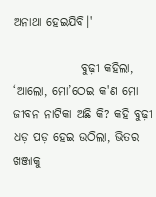ଅନାଥା ହେଇଯିବି।'

              ବୁଢ଼ୀ କହିଲା, ‘ଆଲୋ, ମୋ’ଠେଇ କ'ଣ ମୋ ଜୀବନ ନାଟିକା ଅଛି କି? କହି ବୁଢ଼ୀ ଧଡ଼ ପଡ଼ ହେଇ ଉଠିଲା, ଭିତର ଖଞ୍ଜାକୁ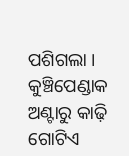ପଶିଗଲା । କୁଞ୍ଚିପେଣ୍ଡାକ ଅଣ୍ଟାରୁ କାଢ଼ି ଗୋଟିଏ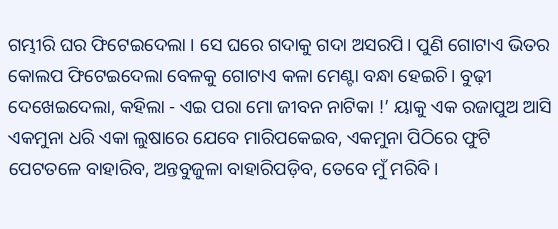ଗମ୍ଭୀରି ଘର ଫିଟେଇଦେଲା । ସେ ଘରେ ଗଦାକୁ ଗଦା ଅସରପି। ପୁଣି ଗୋଟାଏ ଭିତର କୋଲପ ଫିଟେଇଦେଲା ବେଳକୁ ଗୋଟାଏ କଳା ମେଣ୍ଟା ବନ୍ଧା ହେଇଚି। ବୁଢ଼ୀ ଦେଖେଇଦେଲା, କହିଲା - ଏଇ ପରା ମୋ ଜୀବନ ନାଟିକା !’ ୟାକୁ ଏକ ରଜାପୁଅ ଆସି ଏକମୁନା ଧରି ଏକା ଲୁଷାରେ ଯେବେ ମାରିପକେଇବ, ଏକମୁନା ପିଠିରେ ଫୁଟି ପେଟତଳେ ବାହାରିବ, ଅନ୍ତବୁଜୁଳା ବାହାରିପଡ଼ିବ, ତେବେ ମୁଁ ମରିବି।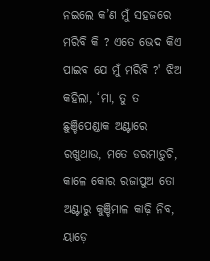ନଇଲେ କ’ଣ ମୁଁ ସହଜରେ ମରିବି କି ? ଏତେ ଭେଦ କିଏ ପାଇବ ଯେ ମୁଁ ମରିବି ?' ଝିଅ କହିଲା, ‘ମା, ତୁ ତ ଛୁଞ୍ଚିପେଣ୍ଡାକ ଅଣ୍ଟାରେ ରଖୁଥାଉ, ମତେ ଡରମାଡ଼ୁଚି, କାଳେ କୋର ରଜାପୁଅ ତୋ ଅଣ୍ଟାରୁ କୁଞ୍ଚିମାଳ କାଢ଼ି ନିବ, ୟାଡ଼େ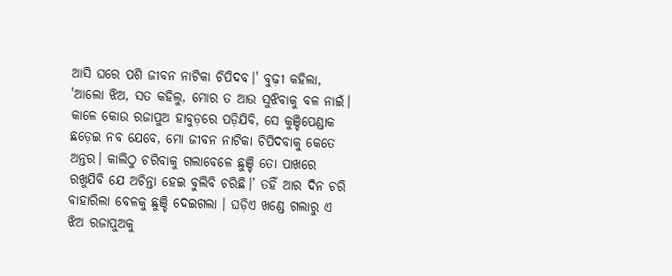ଆସି ଘରେ ପଶି ଜୀବନ ନାଟିକା ଚିପିଦବ।' ବୁଢ଼ୀ କହିଲା, 'ଆଲୋ ଝିଅ, ସତ କହିଲୁ, ମୋର ତ ଆଉ ସୁଝିବାକୁ ବଳ ନାଇଁ। କାଳେ କୋଉ ରଜାପୁଅ ହାବୁଡ଼ରେ ପଡ଼ିଯିବି, ସେ କୁଞ୍ଚିପେଣ୍ଡାକ ଛଡ଼େଇ ନବ ଯେବେ, ମୋ ଜୀବନ ନାଟିକା ଚିପିଦବାକୁ କେତେ ଅନ୍ତର। କାଲିଠୁ ଚରିବାକୁ ଗଲାବେଳେ ଛୁଞ୍ଚି ତୋ ପାଖରେ ରଖୁଯିବି ଯେ ଅଚିନ୍ତା ହେଇ ବୁଲିବି ଚରିଛି।’ ତହିଁ ଆର ଦିନ ଚରି ବାହାରିଲା ବେଳକୁ ଛୁଞ୍ଚି ଦେଇଗଲା । ଘଡ଼ିଏ ଖଣ୍ଡେ ଗଲାରୁ ଏ ଝିଅ ରଜାପୁଅକୁ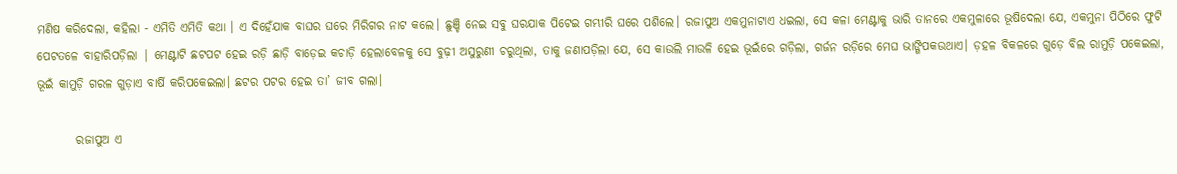ମଣିଷ କରିଦେଲା, କହିଲା - ଏମିତି ଏମିତି କଥା । ଏ ଦିହେଁଯାକ ବାଘର ଘରେ ମିରିଗର ନାଟ କଲେ। ଛୁଞ୍ଚି ନେଇ ସବୁ ଘରଯାକ ପିଟେଇ ଗମ୍ଭୀରି ଘରେ ପଶିଲେ। ରଜାପୁଅ ଏକମୁନାଟାଏ ଧଇଲା, ସେ କଳା ମେଣ୍ଟାକୁ ଭାରି ତାନରେ ଏକମୁଳାରେ ଭୂଷିଦେଲା ଯେ, ଏକମୁନା ପିଠିରେ ଫୁଟି ପେଟତଳେ ବାହାରିପଡ଼ିଲା | ମେଣ୍ଟାଟି ଛଟପଟ ହେଇ ରଡ଼ି ଛାଡ଼ି ବାଡ଼େଇ କଚାଡ଼ି ହେଲାବେଳକୁ ସେ ବୁଢ଼ୀ ଅସୁରୁଣୀ ଚରୁଥିଲା, ତାକୁ ଜଣାପଡ଼ିଲା ଯେ, ସେ କାଉଲି ମାଉଳି ହେଇ ଭୂଇଁରେ ଗଡ଼ିଲା, ଗର୍ଜନ ରଡ଼ିରେ ମେଘ ଭାଙ୍ଗିପକଉଥାଏ। ଡ଼ହଳ ବିକଳରେ ଗୁଡ଼େ ବିଲ ରାମୁଡ଼ି ପକେଇଲା, ଭୂଇଁ କାମୁଡ଼ି ଗରଳ ଗୁଡ଼ାଏ ବାର୍ଷି କରିପକେଇଲା। ଛଟର ପଟର ହେଇ ତା’ ଜୀବ ଗଲା।

        ରଜାପୁଅ ଏ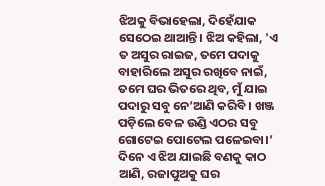ଝିଅକୁ ବିଭାହେଲା, ଦିହେଁଯାକ ସେଠେଇ ଥାଆନ୍ତି। ଝିଅ କହିଲା, 'ଏ ତ ଅସୁର ରାଇଜ, ତମେ ପଦାକୁ ବାହାରିଲେ ଅସୁର ରଖିବେ ନାଇଁ, ତମେ ଘର ଭିତରେ ଥିବ, ମୁଁ ଯାଇ ପଦାରୁ ସବୁ ନେ’ଆଣି କରିବି । ଖଞ୍ଜ ପଡ଼ିଲେ ବେଳ ଉଣ୍ଡି ଏଠର ସବୁ ଗୋଟେଇ ପୋଟେଲ ପଳେଇବା।’ ଦିନେ ଏ ଝିଅ ଯାଇଛି ବଣକୁ କାଠ ଆଣି, ରଜାପୁଅକୁ ଘର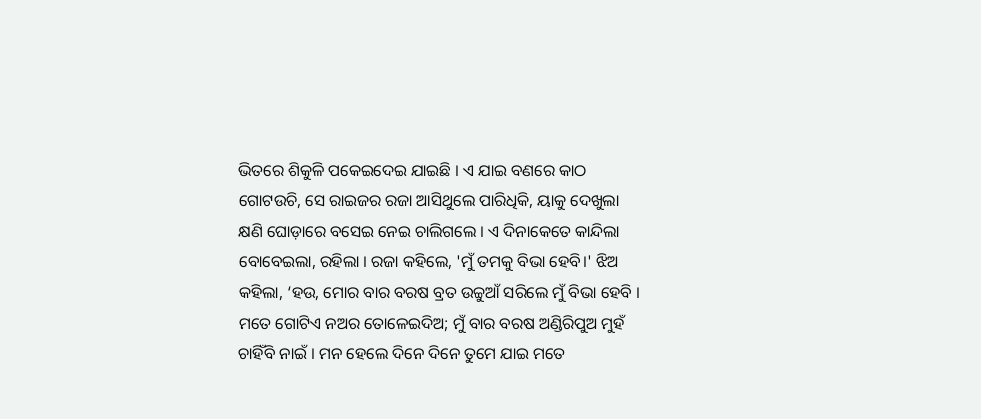ଭିତରେ ଶିକୁଳି ପକେଇଦେଇ ଯାଇଛି । ଏ ଯାଇ ବଣରେ କାଠ ଗୋଟଉଚି, ସେ ରାଇଜର ରଜା ଆସିଥୁଲେ ପାରିଧିକି, ୟାକୁ ଦେଖୁଲା କ୍ଷଣି ଘୋଡ଼ାରେ ବସେଇ ନେଇ ଚାଲିଗଲେ । ଏ ଦିନାକେତେ କାନ୍ଦିଲା ବୋବେଇଲା, ରହିଲା । ରଜା କହିଲେ, 'ମୁଁ ତମକୁ ବିଭା ହେବି।' ଝିଅ କହିଲା, ‘ହଉ, ମୋର ବାର ବରଷ ବ୍ରତ ଉଚ୍ଚୁଆଁ ସରିଲେ ମୁଁ ବିଭା ହେବି । ମତେ ଗୋଟିଏ ନଅର ତୋଳେଇଦିଅ; ମୁଁ ବାର ବରଷ ଅଣ୍ଡିରିପୁଅ ମୁହଁ ଚାହିଁବି ନାଇଁ । ମନ ହେଲେ ଦିନେ ଦିନେ ତୁମେ ଯାଇ ମତେ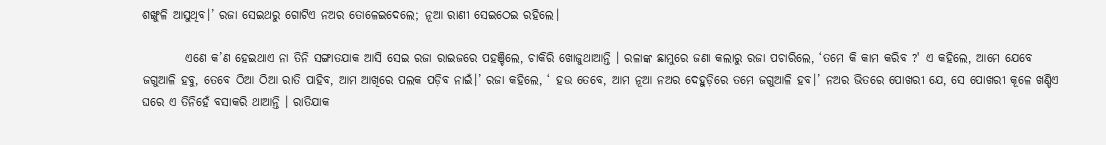ଶଙ୍ଖୁଳି ଆସୁଥିବ।’ ରଜା ସେଇଥରୁ ଗୋଟିଏ ନଅର ତୋଳେଇଦେଲେ; ନୂଆ ରାଣୀ ସେଇଠେଇ ରହିଲେ।

         ଏଣେ କ’ଣ ହେଇଥାଏ ନା ତିନି ସଙ୍ଗାତଯାକ ଆସି ସେଇ ରଜା ରାଇଜରେ ପହଞ୍ଚିଲେ, ଚାକିରି ଖୋଜୁଥାଆନ୍ତି । ରଳାଙ୍କ ଛାମୁରେ ଜଣା କଲାରୁ ରଜା ପଚାରିଲେ, ‘ତମେ କି କାମ କରିବ ?' ଏ କହିଲେ, ଆମେ ଯେବେ ଜଗୁଆଳି ହବୁ, ତେବେ ଠିଆ ଠିଆ ରାତି ପାହିବ, ଆମ ଆଖିରେ ପଲକ ପଡ଼ିବ ନାଇଁ।’ ରଜା କହିଲେ, ‘ ହଉ ତେବେ, ଆମ ନୂଆ ନଅର ଦେହୁଡ଼ିରେ ତମେ ଜଗୁଆଳି ହବ।’ ନଅର ଭିତରେ ପୋଖରୀ ଯେ, ସେ ପୋଖରୀ କୂଳେ ଖଣ୍ଡିଏ ଘରେ ଏ ତିନିହେଁ ବସାକରି ଥାଆନ୍ତି । ରାତିଯାକ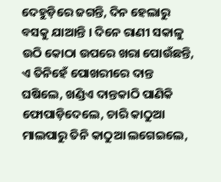ଦେହୁଡ଼ିରେ ଜଗନ୍ତି, ଦିନ ହେଲାରୁ ବସକୁ ଯାଆନ୍ତି । ଦିନେ ରାଣୀ ସକାଳୁ ଉଠି କୋଠା ଉପରେ ଖରା ପୋଉଁଛନ୍ତି, ଏ ତିନିହେଁ ପୋଖରୀରେ ଦାନ୍ତ ଘଷିଲେ, ଖଣ୍ଡିଏ ଦାନ୍ତକାଠି ପାଣିକି ଫୋପାଡ଼ିଦେଲେ, ଚାରି କାଠୁଆ ମାଲପାରୁ ତିନି କାଠୁଆ ଲଗେଇଲେ,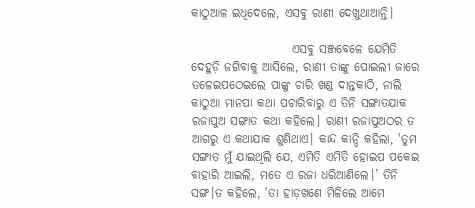କାଠୁଆଳ ଇଧିଦେଲେ, ଏସବୁ ରାଣୀ ଦେଖୁଥାଆନ୍ତି।

                     ଏସବୁ ସଞ୍ଜବେଳେ ଯେମିତି ଦେହୁଡ଼ି ଜଗିବାକୁ ଆସିଲେ, ରାଣୀ ତାଙ୍କୁ ପୋଇଲୀ ଜାରେ ତଳେଇପଠେଇଲେ ପାଙ୍କୁ ଚାରି ଖଣ୍ଡ ଦାନ୍ତକାଠି, ନାଲି କାଠୁଆ ମାନପା କଥା ପଚାରିବାରୁ ଏ ତିନି ସଙ୍ଗାତଯାକ ରଜାପୁଅ ସଙ୍ଗାତ କଥା କହିଲେ। ରାଣୀ ରଜାପୁଅଠର ତ ଆଗରୁ ଏ କଥାଯାକ ଶୁଣିଥାଏ। କାନ୍ଦ କାନ୍ଦି କହିଲା, 'ତୁମ ସଙ୍ଗାତ ମୁଁ ଯାଇଥିଲି ଯେ, ଏମିତି ଏମିତି ହୋଇପ ପକେଇ ବାହାରି ଆଇଲି, ମତେ ଏ ରଜା ଧରିଆଣିଲେ।’ ତିନି ସଙ୍ଗ।ତ କହିଲେ, 'ତା ହାଡ଼ଖଣେ ମିଳିଲେ ଆମେ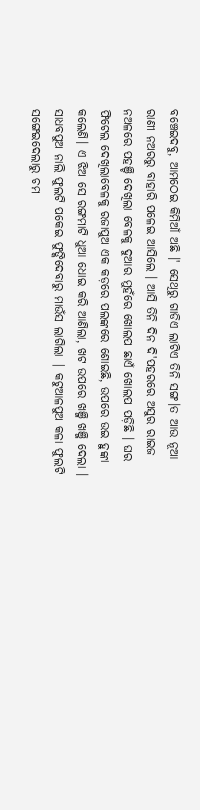ବଞ୍ଚେଇଦବୁ, ଆମଠେଇ କିମିଆଁ ଅଛି ।' ସେଥିରୁ ଗାଡିଏ ଲାଟିଏ ତିନି ସଙ୍ଗ।ତ ଆଉ ନୂଆ ରାଣୀ ନଅରରୁ ବାହାରି ପଳେଇ ଆସିଲେ । ଆସି ତିନି ଦିନ ଦି'ପହରରେ ଅସୁର ରାଇଜ ନଅଳରେ ପହଞ୍ଚି ଦେଖିଲା ବେଳକୁ ଦୁଆର ମୁହଁରେ ଖୋଲପ ଛାଏଁ ଖୋଲପ ପଡ଼ିଛି । ଘର ଫିଟେଲ ଦେଖିଲାବେଳକୁ ରଜାପୁଅ ଏକ କଡ଼ରେ ପଲଙ୍କରେ ଶୋଇଛି, ଉପରେ ଉଇ ହୁଙ୍କା କଲେଣି। ଏ ଝିଅ ସେ ରଙ୍ଗମାଟି ଧୁଆ ଧୋଇ କରି ଆଣିଲା, ଖଟ ଉପରେ ଖଞ୍ଜି ଖଞ୍ଜି ଦେଲା । ସାଧବପୁଅ ନାଲି ଫୁଲଟି ପକେଇ ଫୁଙ୍କିଦେବାରୁ ମାଉଁସ ଲାଗିଲା | କଟୁଆଳପୁଅ କଳା ଫୁଲଟି ସଙ୍ଗେଇଦେଲାରୁ ଚମ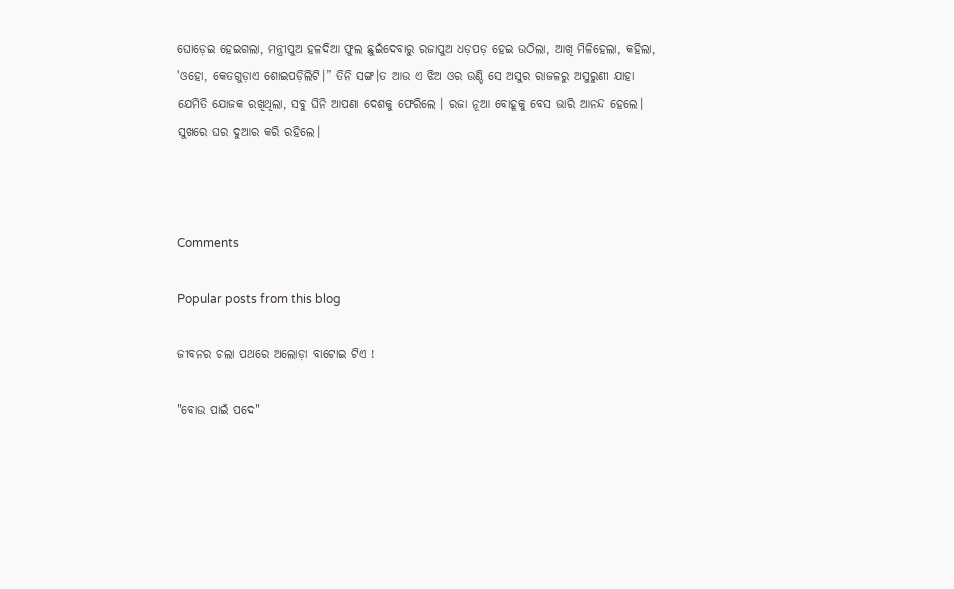ଘୋଡ଼େଇ ହେଇଗଲା, ମନ୍ତ୍ରୀପୁଅ ହଳଦିଆ ଫୁଲ ଛୁଇଁଦେବାରୁ ରଜାପୁଅ ଧଡ଼ପଡ଼ ହେଇ ଉଠିଲା, ଆଖି ମିଳିହେଲା, କହିଲା, 'ଓହୋ, କେତଗୁଡ଼ାଏ ଶୋଇପଡ଼ିଲିଟି।” ତିନି ସଙ୍ଗ।ତ ଆଉ ଏ ଝିଅ ଓର ଉଣ୍ଡି ସେ ଅସୁର ରାଜଳରୁ ଅସୁରୁଣୀ ଯାହା ଯେମିତି ଯୋଜକ ରଖିଥିଲା, ସବୁ ଘିନି ଆପଣା ଦେଶକୁ ଫେରିଲେ । ରଜା ନୂଆ ବୋହୂକୁ ବେସ ଭାରି ଆନନ୍ଦ ହେଲେ। ସୁଖରେ ଘର ଦୁଆର କରି ରହିଲେ।



Comments

Popular posts from this blog

ଜୀବନର ଚଲା ପଥରେ ଅଲୋଡ଼ା ବାଟୋଇ ଟିଏ !

"ବୋଉ ପାଇଁ ପଦେ"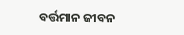ବର୍ତ୍ତମାନ ଜୀବନ